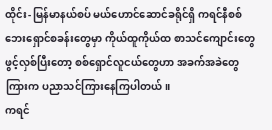ထိုင်း- မြန်မာနယ်စပ် မယ်ဟောင်ဆောင်ခရိုင်ရှိ ကရင်နီစစ်ဘေးရှောင်စခန်းတွေမှာ ကိုယ်ထူကိုယ်ထ စာသင်ကျောင်းတွေ ဖွင့်လှစ်ပြီးတော့ စစ်ရှောင်လူငယ်တွေဟာ အခက်အခဲတွေကြားက ပညာသင်ကြားနေကြပါတယ်။
ကရင်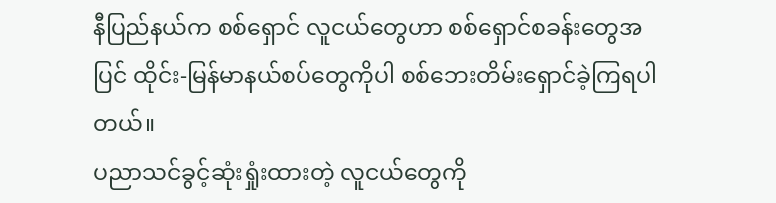နီပြည်နယ်က စစ်ရှောင် လူငယ်တွေဟာ စစ်ရှောင်စခန်းတွေအပြင် ထိုင်း-မြန်မာနယ်စပ်တွေကိုပါ စစ်ဘေးတိမ်းရှောင်ခဲ့ကြရပါတယ်။
ပညာသင်ခွင့်ဆုံးရှုံးထားတဲ့ လူငယ်တွေကို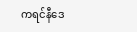ကရင်နီဒေ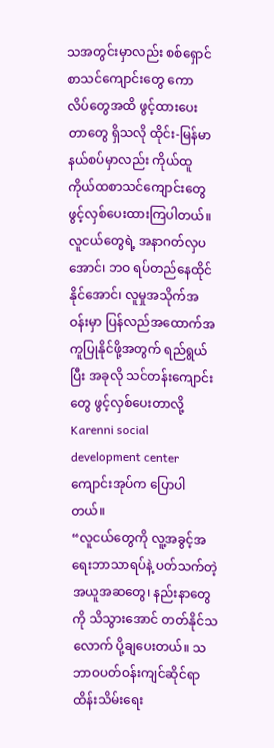သအတွင်းမှာလည်း စစ်ရှောင်စာသင်ကျောင်းတွေ ကောလိပ်တွေအထိ ဖွင့်ထားပေးတာတွေ ရှိသလို ထိုင်း-မြန်မာနယ်စပ်မှာလည်း ကိုယ်ထူကိုယ်ထစာသင်ကျောင်းတွေ ဖွင့်လှစ်ပေးထားကြပါတယ်။
လူငယ်တွေရဲ့ အနာဂတ်လှပအောင်၊ ဘဝ ရပ်တည်နေထိုင်နိုင်အောင်၊ လူမှုအသိုက်အဝန်းမှာ ပြန်လည်အထောက်အကူပြုနိုင်ဖို့အတွက် ရည်ရွယ်ပြီး အခုလို သင်တန်းကျောင်းတွေ ဖွင့်လှစ်ပေးတာလို့ Karenni social development center ကျောင်းအုပ်က ပြောပါတယ်။
“လူငယ်တွေကို လူ့အခွင့်အရေးဘာသာရပ်နဲ့ ပတ်သက်တဲ့ အယူအဆတွေ၊ နည်းနာတွေကို သိသွားအောင် တတ်နိုင်သလောက် ပို့ချပေးတယ်။ သဘာဝပတ်ဝန်းကျင်ဆိုင်ရာ ထိန်းသိမ်းရေး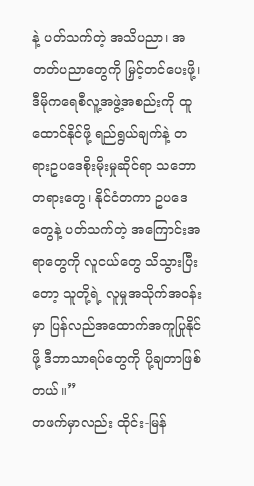နဲ့ ပတ်သက်တဲ့ အသိပညာ၊ အတတ်ပညာတွေကို မြှင့်တင်ပေးဖို့၊ ဒီမိုကရေစီလူ့အဖွဲ့အစည်းကို ထူထောင်နိုင်ဖို့ ရည်ရွယ်ချက်နဲ့ တရားဥပဒေစိုးမိုးမှုဆိုင်ရာ သဘောတရားတွေ၊ နိုင်ငံတကာ ဥပဒေတွေနဲ့ ပတ်သက်တဲ့ အကြောင်းအရာတွေကို လူငယ်တွေ သိသွားပြီးတော့ သူတို့ရဲ့ လူမှုအသိုက်အဝန်းမှာ ပြန်လည်အထောက်အကူပြုနိုင်ဖို့ ဒီဘာသာရပ်တွေကို ပို့ချတာဖြစ်တယ်။”
တဖက်မှာလည်း ထိုင်း-မြန်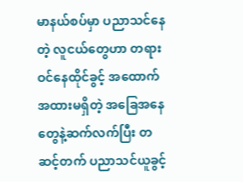မာနယ်စပ်မှာ ပညာသင်နေတဲ့ လူငယ်တွေဟာ တရားဝင်နေထိုင်ခွင့် အထောက်အထားမရှိတဲ့ အခြေအနေတွေနဲ့ဆက်လက်ပြီး တဆင့်တက် ပညာသင်ယူခွင့်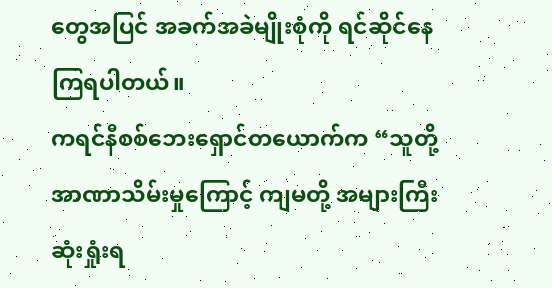တွေအပြင် အခက်အခဲမျိုးစုံကို ရင်ဆိုင်နေကြရပါတယ်။
ကရင်နီစစ်ဘေးရှောင်တယောက်က “သူတို့အာဏာသိမ်းမှုကြောင့် ကျမတို့ အများကြီး ဆုံးရှုံးရ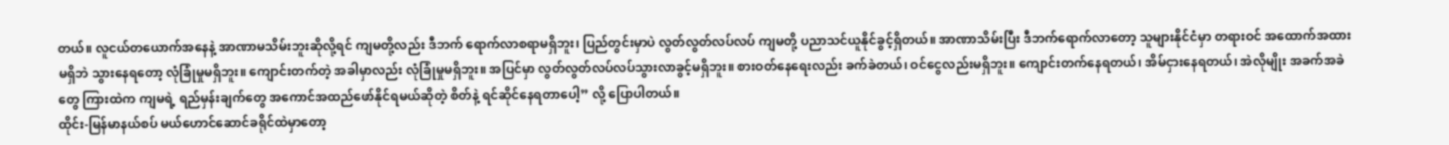တယ်။ လူငယ်တယောက်အနေနဲ့ အာဏာမသိမ်းဘူးဆိုလို့ရင် ကျမတို့လည်း ဒီဘက် ရောက်လာစရာမရှိဘူး၊ ပြည်တွင်းမှာပဲ လွတ်လွတ်လပ်လပ် ကျမတို့ ပညာသင်ယူနိုင်ခွင့်ရှိတယ်။ အာဏာသိမ်းပြီး ဒီဘက်ရောက်လာတော့ သူများနိုင်ငံမှာ တရားဝင် အထောက်အထားမရှိဘဲ သွားနေရတော့ လုံခြုံမှုမရှိဘူး။ ကျောင်းတက်တဲ့ အခါမှာလည်း လုံခြုံမှုမရှိဘူး။ အပြင်မှာ လွတ်လွတ်လပ်လပ်သွားလာခွင့်မရှိဘူး။ စားဝတ်နေရေးလည်း ခက်ခဲတယ်၊ ဝင်ငွေလည်းမရှိဘူး။ ကျောင်းတက်နေရတယ်၊ အိမ်ငှားနေရတယ်၊ အဲလိုမျိုး အခက်အခဲတွေ ကြားထဲက ကျမရဲ့ ရည်မှန်းချက်တွေ အကောင်အထည်ဖော်နိုင်ရမယ်ဆိုတဲ့ စိတ်နဲ့ ရင်ဆိုင်နေရတာပေါ့” လို့ ပြောပါတယ်။
ထိုင်း-မြန်မာနယ်စပ် မယ်ဟောင်ဆောင်ခရိုင်ထဲမှာတော့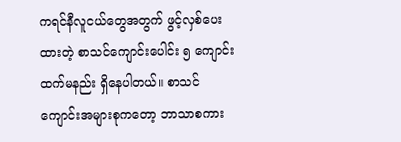ကရင်နီလူငယ်တွေအတွက် ဖွင့်လှစ်ပေးထားတဲ့ စာသင်ကျောင်းပေါင်း ၅ ကျောင်းထက်မနည်း ရှိနေပါတယ်။ စာသင်ကျောင်းအများစုကတော့ ဘာသာစကား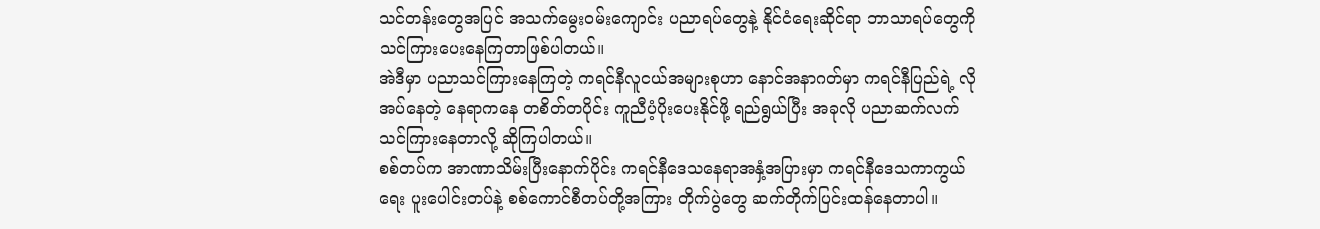သင်တန်းတွေအပြင် အသက်မွေးဝမ်းကျောင်း ပညာရပ်တွေနဲ့ နိုင်ငံရေးဆိုင်ရာ ဘာသာရပ်တွေကို သင်ကြားပေးနေကြတာဖြစ်ပါတယ်။
အဲဒီမှာ ပညာသင်ကြားနေကြတဲ့ ကရင်နီလူငယ်အများစုဟာ နောင်အနာဂတ်မှာ ကရင်နီပြည်ရဲ့ လိုအပ်နေတဲ့ နေရာကနေ တစိတ်တပိုင်း ကူညီပံ့ပိုးပေးနိုင်ဖို့ ရည်ရွယ်ပြီး အခုလို ပညာဆက်လက် သင်ကြားနေတာလို့ ဆိုကြပါတယ်။
စစ်တပ်က အာဏာသိမ်းပြီးနောက်ပိုင်း ကရင်နီဒေသနေရာအနှံ့အပြားမှာ ကရင်နီဒေသကာကွယ်ရေး ပူးပေါင်းတပ်နဲ့ စစ်ကောင်စီတပ်တို့အကြား တိုက်ပွဲတွေ ဆက်တိုက်ပြင်းထန်နေတာပါ။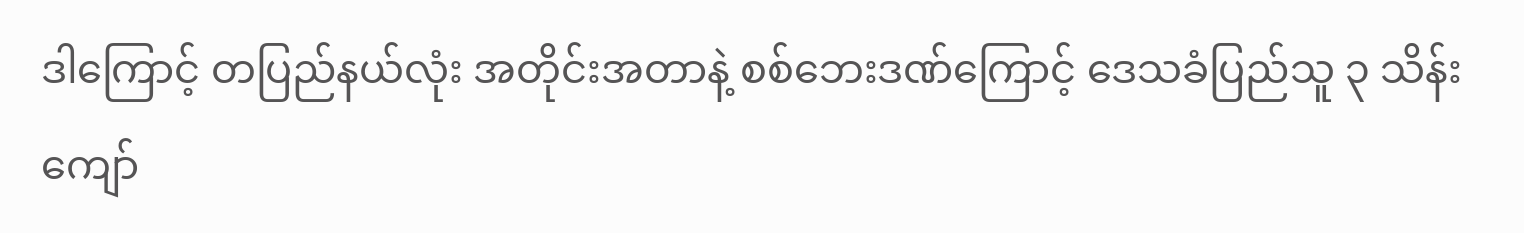ဒါကြောင့် တပြည်နယ်လုံး အတိုင်းအတာနဲ့ စစ်ဘေးဒဏ်ကြောင့် ဒေသခံပြည်သူ ၃ သိန်းကျော်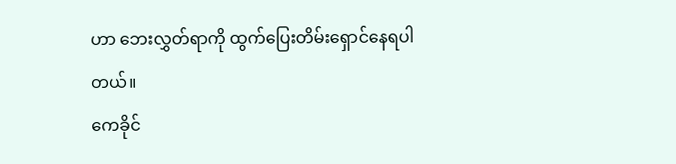ဟာ ဘေးလွှတ်ရာကို ထွက်ပြေးတိမ်းရှောင်နေရပါတယ်။
ကေခိုင်